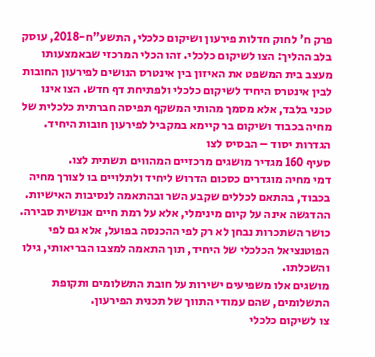פרק ח' לחוק חדלות פירעון ושיקום כלכלי, התשע"ח-2018, עוסק בלב ההליך: הצו לשיקום כלכלי. זהו הכלי המרכזי שבאמצעותו מעצב בית המשפט את האיזון בין אינטרס הנושים לפירעון החובות לבין אינטרס היחיד לשיקום כלכלי ולפתיחת דף חדש. הצו אינו טכני בלבד, אלא מסמך מהותי המשקף תפיסה חברתית כלכלית של מחיה בכבוד ושיקום בר קיימא במקביל לפירעון חובות היחיד.
הגדרות יסוד – הבסיס לצו
סעיף 160 מגדיר מושגים מרכזיים המהווים תשתית לצו.
דמי מחיה מוגדרים כסכום הדרוש ליחיד ולתלויים בו לצורך מחיה בכבוד, בהתאם לכללים שקבע השר ובהתאמה לנסיבות האישיות. ההדגשה אינה על קיום מינימלי, אלא על רמת חיים אנושית סבירה.
כושר השתכרות נבחן לא רק לפי ההכנסה בפועל, אלא גם לפי הפוטנציאל הכלכלי של היחיד, תוך התאמה למצבו הבריאותי, גילו והשכלתו.
מושגים אלו משפיעים ישירות על חובת התשלומים ותקופת התשלומים, שהם עמודי התווך של תכנית הפירעון.
צו לשיקום כלכלי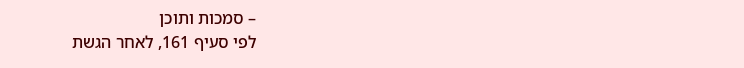– סמכות ותוכן
לפי סעיף 161, לאחר הגשת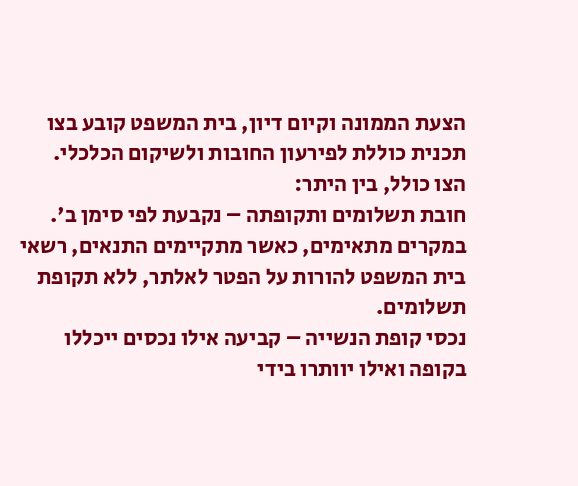הצעת הממונה וקיום דיון, בית המשפט קובע בצו תכנית כוללת לפירעון החובות ולשיקום הכלכלי. הצו כולל, בין היתר:
חובת תשלומים ותקופתה – נקבעת לפי סימן ב'. במקרים מתאימים, כאשר מתקיימים התנאים, רשאי בית המשפט להורות על הפטר לאלתר, ללא תקופת תשלומים.
נכסי קופת הנשייה – קביעה אילו נכסים ייכללו בקופה ואילו יוותרו בידי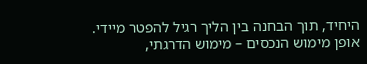היחיד, תוך הבחנה בין הליך רגיל להפטר מיידי.
אופן מימוש הנכסים – מימוש הדרגתי,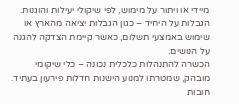מיידי או ויתור על מימוש, לפי שיקולי יעילות והוגנות.
הגבלות על היחיד – כגון הגבלות יציאה מהארץ או שימוש באמצעי תשלום, כאשר קיימת הצדקה להגנה על הנושים.
הכשרה להתנהלות כלכלית נכונה – כלי שיקומי מובהק, שמטרתו למנוע הישנות חדלות פירעון בעתיד.
חובות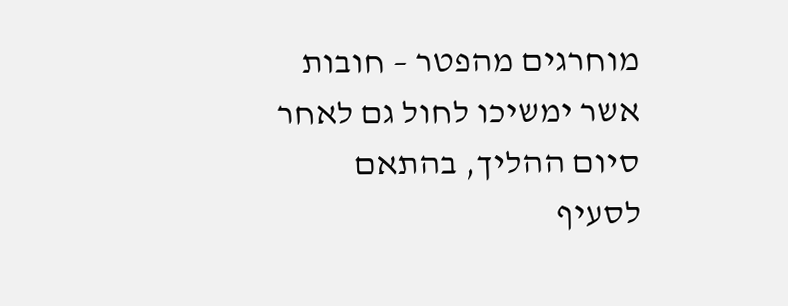מוחרגים מהפטר – חובות אשר ימשיכו לחול גם לאחר סיום ההליך, בהתאם לסעיף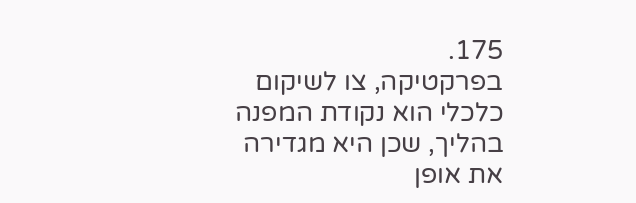175.
בפרקטיקה, צו לשיקום כלכלי הוא נקודת המפנה בהליך, שכן היא מגדירה את אופן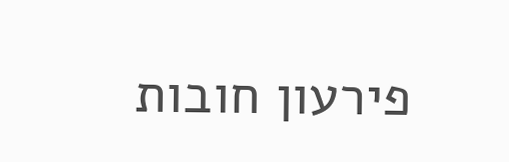פירעון חובות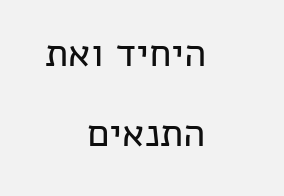היחיד ואת התנאים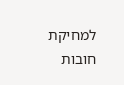למחיקת חובות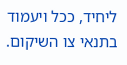ליחיד, ככל ויעמוד בתנאי צו השיקום.